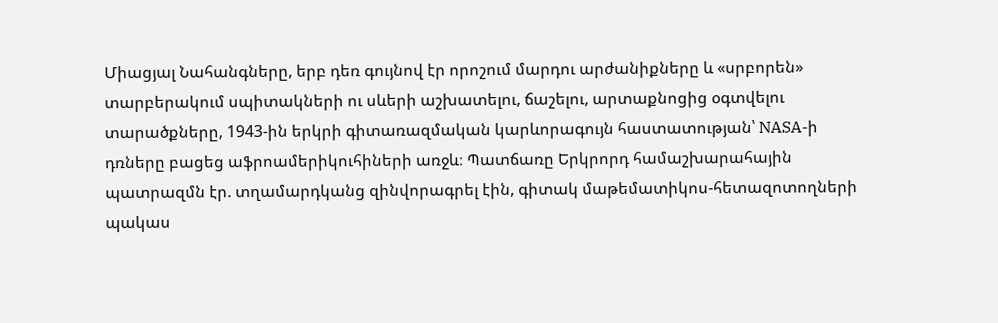Միացյալ Նահանգները, երբ դեռ գույնով էր որոշում մարդու արժանիքները և «սրբորեն» տարբերակում սպիտակների ու սևերի աշխատելու, ճաշելու, արտաքնոցից օգտվելու տարածքները, 1943-ին երկրի գիտառազմական կարևորագույն հաստատության՝ NASA-ի դռները բացեց աֆրոամերիկուհիների առջև։ Պատճառը Երկրորդ համաշխարահային պատրազմն էր. տղամարդկանց զինվորագրել էին, գիտակ մաթեմատիկոս-հետազոտողների պակաս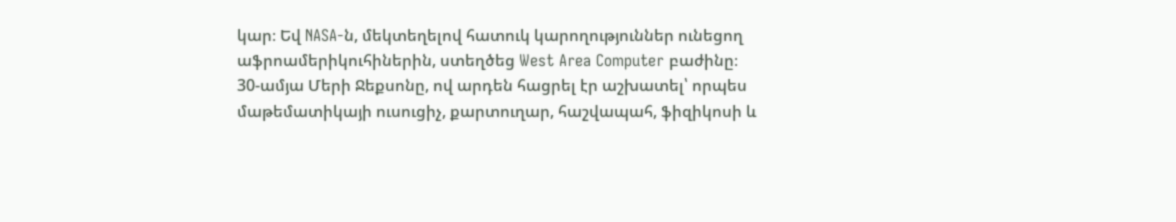կար։ Եվ NASA-ն, մեկտեղելով հատուկ կարողություններ ունեցող աֆրոամերիկուհիներին, ստեղծեց West Area Computer բաժինը։
30-ամյա Մերի Ջեքսոնը, ով արդեն հացրել էր աշխատել՝ որպես մաթեմատիկայի ուսուցիչ, քարտուղար, հաշվապահ, ֆիզիկոսի և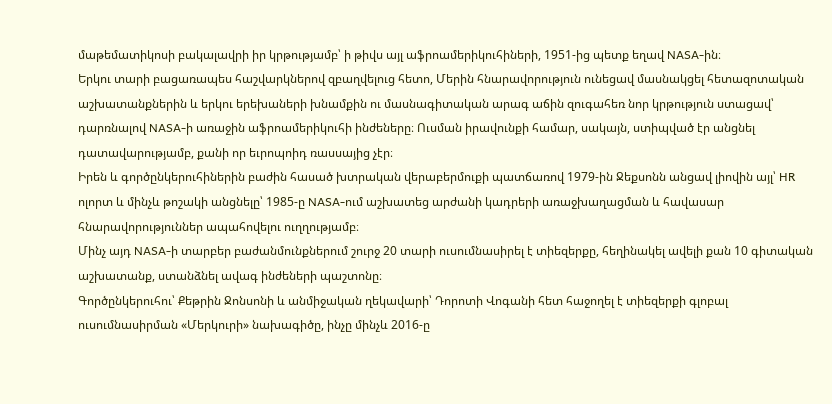մաթեմատիկոսի բակալավրի իր կրթությամբ՝ ի թիվս այլ աֆրոամերիկուհիների, 1951-ից պետք եղավ NASA-ին։
Երկու տարի բացառապես հաշվարկներով զբաղվելուց հետո, Մերին հնարավորություն ունեցավ մասնակցել հետազոտական աշխատանքներին և երկու երեխաների խնամքին ու մասնագիտական արագ աճին զուգահեռ նոր կրթություն ստացավ՝ դարռնալով NASA-ի առաջին աֆրոամերիկուհի ինժեները։ Ուսման իրավունքի համար, սակայն, ստիպված էր անցնել դատավարությամբ, քանի որ եւրոպոիդ ռասսայից չէր։
Իրեն և գործընկերուհիներին բաժին հասած խտրական վերաբերմուքի պատճառով 1979-ին Ջեքսոնն անցավ լիովին այլ՝ HR ոլորտ և մինչև թոշակի անցնելը՝ 1985-ը NASA-ում աշխատեց արժանի կադրերի առաջխաղացման և հավասար հնարավորություններ ապահովելու ուղղությամբ։
Մինչ այդ NASA-ի տարբեր բաժանմունքներում շուրջ 20 տարի ուսումնասիրել է տիեզերքը, հեղինակել ավելի քան 10 գիտական աշխատանք, ստանձնել ավագ ինժեների պաշտոնը։
Գործընկերուհու՝ Քեթրին Ջոնսոնի և անմիջական ղեկավարի՝ Դորոտի Վոգանի հետ հաջողել է տիեզերքի գլոբալ ուսումնասիրման «Մերկուրի» նախագիծը, ինչը մինչև 2016-ը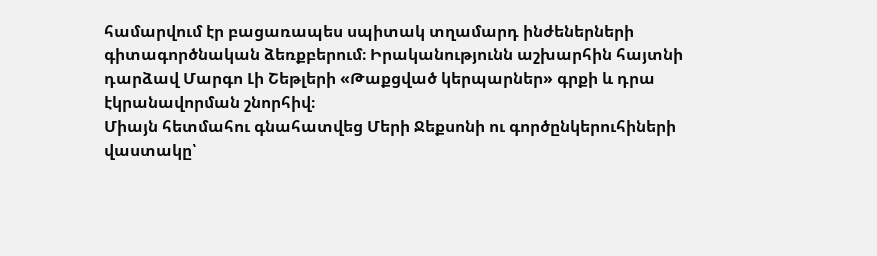համարվում էր բացառապես սպիտակ տղամարդ ինժեներների գիտագործնական ձեռքբերում։ Իրականությունն աշխարհին հայտնի դարձավ Մարգո Լի Շեթլերի «Թաքցված կերպարներ» գրքի և դրա էկրանավորման շնորհիվ։
Միայն հետմահու գնահատվեց Մերի Ջեքսոնի ու գործընկերուհիների վաստակը՝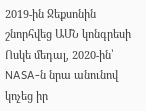2019-ին Ջեքսոնին շնորհվեց ԱՄՆ կոնգրեսի Ոսկե մեդալ, 2020-ին՝ NASA-ն նրա անունով կոչեց իր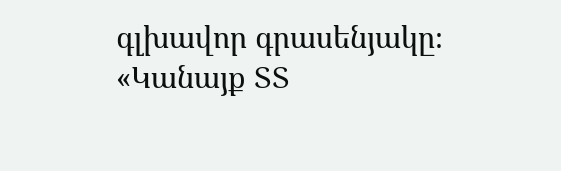գլխավոր գրասենյակը։
«Կանայք ՏՏ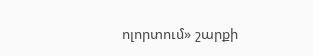ոլորտում» շարքի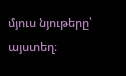մյուս նյութերը՝ այստեղ։